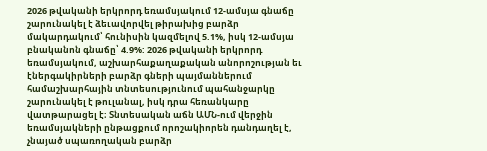2026 թվականի երկրորդ եռամսյակում 12-ամսյա գնաճը շարունակել է ձեւավորվել թիրախից բարձր մակարդակում՝ հունիսին կազմելով 5.1%, իսկ 12-ամսյա բնականոն գնաճը՝ 4.9%: 2026 թվականի երկրորդ եռամսյակում, աշխարհաքաղաքական անորոշության եւ էներգակիրների բարձր գների պայմաններում համաշխարհային տնտեսությունում պահանջարկը շարունակել է թուլանալ, իսկ դրա հեռանկարը վատթարացել է։ Տնտեսական աճն ԱՄՆ-ում վերջին եռամսյակների ընթացքում որոշակիորեն դանդաղել է, չնայած սպառողական բարձր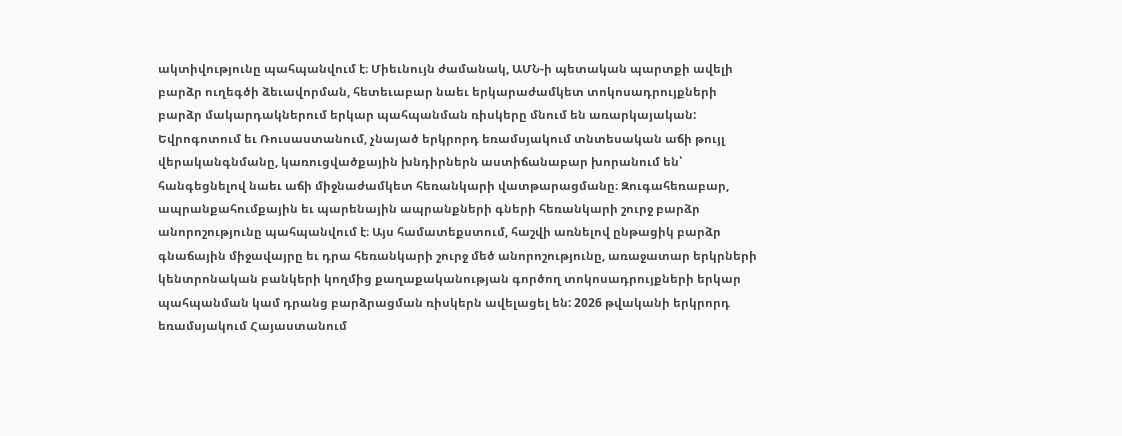ակտիվությունը պահպանվում է։ Միեւնույն ժամանակ, ԱՄՆ-ի պետական պարտքի ավելի բարձր ուղեգծի ձեւավորման, հետեւաբար նաեւ երկարաժամկետ տոկոսադրույքների բարձր մակարդակներում երկար պահպանման ռիսկերը մնում են առարկայական: Եվրոգոտում եւ Ռուսաստանում, չնայած երկրորդ եռամսյակում տնտեսական աճի թույլ վերականգնմանը, կառուցվածքային խնդիրներն աստիճանաբար խորանում են՝ հանգեցնելով նաեւ աճի միջնաժամկետ հեռանկարի վատթարացմանը։ Զուգահեռաբար, ապրանքահումքային եւ պարենային ապրանքների գների հեռանկարի շուրջ բարձր անորոշությունը պահպանվում է։ Այս համատեքստում, հաշվի առնելով ընթացիկ բարձր գնաճային միջավայրը եւ դրա հեռանկարի շուրջ մեծ անորոշությունը, առաջատար երկրների կենտրոնական բանկերի կողմից քաղաքականության գործող տոկոսադրույքների երկար պահպանման կամ դրանց բարձրացման ռիսկերն ավելացել են: 2026 թվականի երկրորդ եռամսյակում Հայաստանում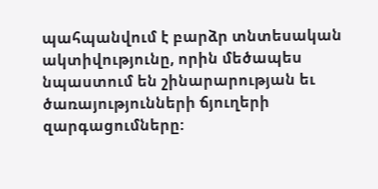պահպանվում է բարձր տնտեսական ակտիվությունը, որին մեծապես նպաստում են շինարարության եւ ծառայությունների ճյուղերի զարգացումները: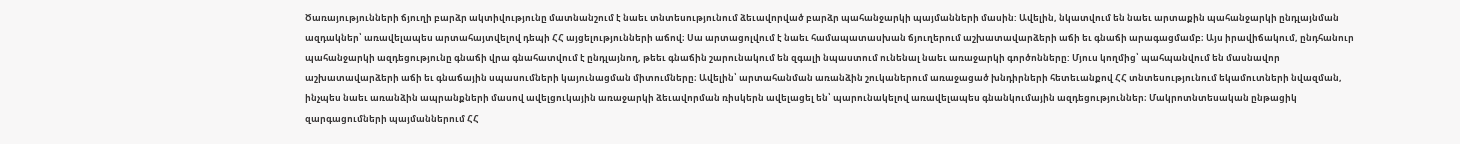Ծառայությունների ճյուղի բարձր ակտիվությունը մատնանշում է նաեւ տնտեսությունում ձեւավորված բարձր պահանջարկի պայմանների մասին: Ավելին, նկատվում են նաեւ արտաքին պահանջարկի ընդլայնման ազդակներ՝ առավելապես արտահայտվելով դեպի ՀՀ այցելությունների աճով։ Սա արտացոլվում է նաեւ համապատասխան ճյուղերում աշխատավարձերի աճի եւ գնաճի արագացմամբ։ Այս իրավիճակում, ընդհանուր պահանջարկի ազդեցությունը գնաճի վրա գնահատվում է ընդլայնող, թեեւ գնաճին շարունակում են զգալի նպաստում ունենալ նաեւ առաջարկի գործոնները: Մյուս կողմից՝ պահպանվում են մասնավոր աշխատավարձերի աճի եւ գնաճային սպասումների կայունացման միտումները։ Ավելին՝ արտահանման առանձին շուկաներում առաջացած խնդիրների հետեւանքով ՀՀ տնտեսությունում եկամուտների նվազման, ինչպես նաեւ առանձին ապրանքների մասով ավելցուկային առաջարկի ձեւավորման ռիսկերն ավելացել են՝ պարունակելով առավելապես գնանկումային ազդեցություններ։ Մակրոտնտեսական ընթացիկ զարգացումների պայմաններում ՀՀ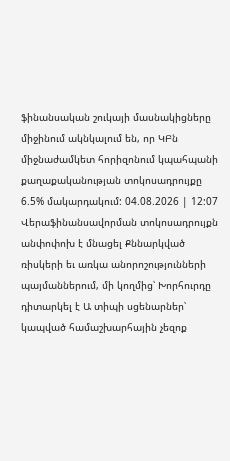ֆինանսական շուկայի մասնակիցները միջինում ակնկալում են, որ ԿԲն միջնաժամկետ հորիզոնում կպահպանի քաղաքականության տոկոսադրույքը 6.5% մակարդակում: 04.08.2026 | 12:07 Վերաֆինանսավորման տոկոսադրույքն անփոփոխ է մնացել Քննարկված ռիսկերի եւ առկա անորոշությունների պայմաններում, մի կողմից՝ Խորհուրդը դիտարկել է Ա տիպի սցենարներ՝ կապված համաշխարհային չեզոք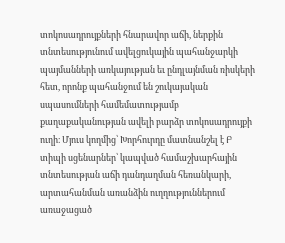տոկոսադրույքների հնարավոր աճի, ներքին տնտեսությունում ավելցուկային պահանջարկի պայմանների առկայության եւ ընդլայնման ռիսկերի հետ, որոնք պահանջում են շուկայական սպասումների համեմատությամբ քաղաքականության ավելի բարձր տոկոսադրույքի ուղի։ Մյուս կողմից՝ Խորհուրդը մատնանշել է Բ տիպի սցենարներ՝ կապված համաշխարհային տնտեսության աճի դանդաղման հեռանկարի, արտահանման առանձին ուղղություններում առաջացած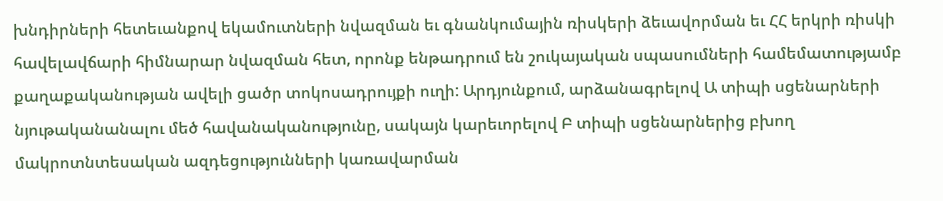խնդիրների հետեւանքով եկամուտների նվազման եւ գնանկումային ռիսկերի ձեւավորման եւ ՀՀ երկրի ռիսկի հավելավճարի հիմնարար նվազման հետ, որոնք ենթադրում են շուկայական սպասումների համեմատությամբ քաղաքականության ավելի ցածր տոկոսադրույքի ուղի: Արդյունքում, արձանագրելով Ա տիպի սցենարների նյութականանալու մեծ հավանականությունը, սակայն կարեւորելով Բ տիպի սցենարներից բխող մակրոտնտեսական ազդեցությունների կառավարման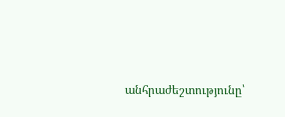անհրաժեշտությունը՝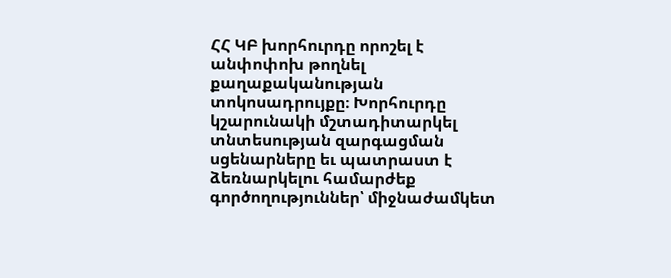ՀՀ ԿԲ խորհուրդը որոշել է անփոփոխ թողնել քաղաքականության տոկոսադրույքը։ Խորհուրդը կշարունակի մշտադիտարկել տնտեսության զարգացման սցենարները եւ պատրաստ է ձեռնարկելու համարժեք գործողություններ՝ միջնաժամկետ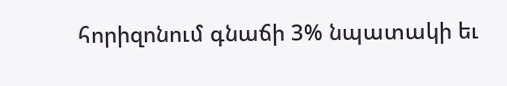հորիզոնում գնաճի 3% նպատակի եւ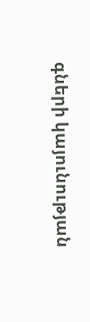գների կայունության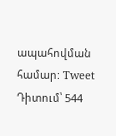ապահովման համար: Tweet Դիտում՝ 544